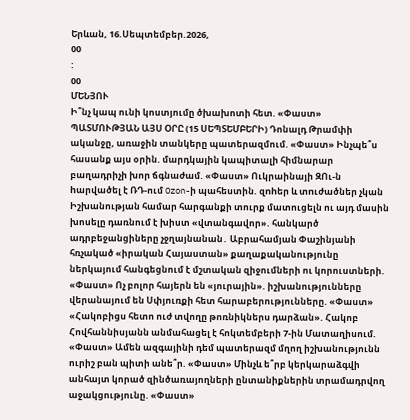Երևան, 16.Սեպտեմբեր.2026,
00
:
00
ՄԵՆՅՈՒ
Ի՞նչ կապ ունի կոստյումը ծխախոտի հետ. «Փաստ» ՊԱՏՄՈՒԹՅԱՆ ԱՅՍ ՕՐԸ (15 ՍԵՊՏԵՄԲԵՐԻ) Դոնալդ Թրամփի ականջը, առաջին տանկերը պատերազմում. «Փաստ» Ինչպե՞ս հասանք այս օրին. մարդկային կապիտալի հիմնարար բաղադրիչի խոր ճգնաժամ. «Փաստ» Ուկրաինայի ԶՈւ-ն hարվածել է ՌԴ-ում Ozon-ի պահեստին. զnhեր և տnւժածներ չկան Իշխանության համար հարգանքի տուրք մատուցելն ու այդ մասին խոսելը դառնում է խիստ «վտանգավոր». հանկարծ ադրբեջանցիները չջղայնանան․ Աբրահամյան Փաշինյանի հռչակած «իրական Հայաստան» քաղաքականությունը ներկայում հանգեցնում է մշտական զիջումների ու կորուստների. «Փաստ» Ոչ բոլոր հայերն են «յուրային». իշխանությունները վերանայում են Սփյուռքի հետ հարաբերությունները. «Փաստ» «Հակոբիցս հետո ուժ տվողը թոռնիկներս դարձան». Հակոբ Հովհաննիսյանն անմահացել է հոկտեմբերի 7-ին Մատաղիսում. «Փաստ» Ամեն ազգայինի դեմ պատերազմ մղող իշխանությունն ուրիշ բան պիտի անե՞ր. «Փաստ» Մինչև ե՞րբ կերկարաձգվի անհայտ կորած զինծառայողների ընտանիքներին տրամադրվող աջակցությունը. «Փաստ»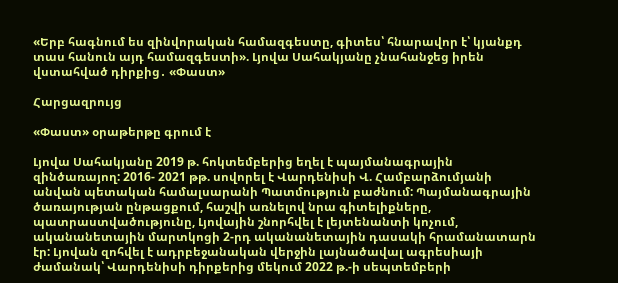«Երբ հագնում ես զինվորական համազգեստը, գիտես՝ հնարավոր է՝ կյանքդ տաս հանուն այդ համազգեստի». Լյովա Սահակյանը չնահանջեց իրեն վստահված դիրքից․ «Փաստ»

Հարցազրույց

«Փաստ» օրաթերթը գրում է

Լյովա Սահակյանը 2019 թ. հոկտեմբերից եղել է պայմանագրային զինծառայող: 2016- 2021 թթ. սովորել է Վարդենիսի Վ. Համբարձումյանի անվան պետական համալսարանի Պատմություն բաժնում: Պայմանագրային ծառայության ընթացքում, հաշվի առնելով նրա գիտելիքները, պատրաստվածությունը, Լյովային շնորհվել է լեյտենանտի կոչում, ականանետային մարտկոցի 2-րդ ականանետային դասակի հրամանատարն էր: Լյովան զոհվել է ադրբեջանական վերջին լայնածավալ ագրեսիայի ժամանակ՝ Վարդենիսի դիրքերից մեկում 2022 թ.-ի սեպտեմբերի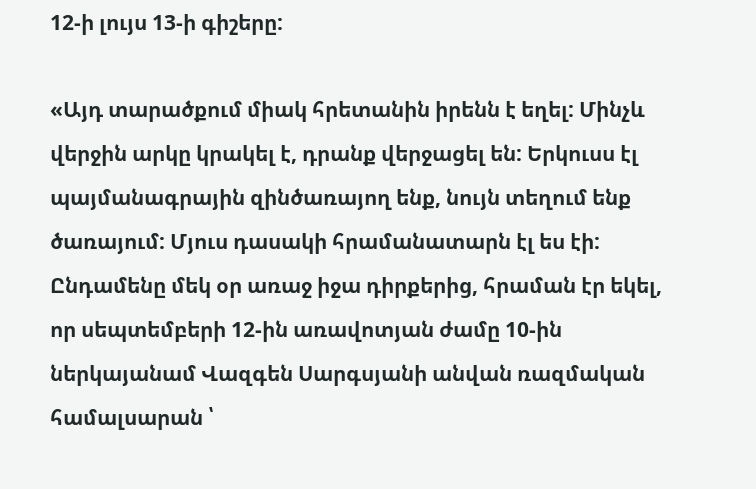12-ի լույս 13-ի գիշերը:

«Այդ տարածքում միակ հրետանին իրենն է եղել: Մինչև վերջին արկը կրակել է, դրանք վերջացել են: Երկուսս էլ պայմանագրային զինծառայող ենք, նույն տեղում ենք ծառայում: Մյուս դասակի հրամանատարն էլ ես էի: Ընդամենը մեկ օր առաջ իջա դիրքերից, հրաման էր եկել, որ սեպտեմբերի 12-ին առավոտյան ժամը 10-ին ներկայանամ Վազգեն Սարգսյանի անվան ռազմական համալսարան ՝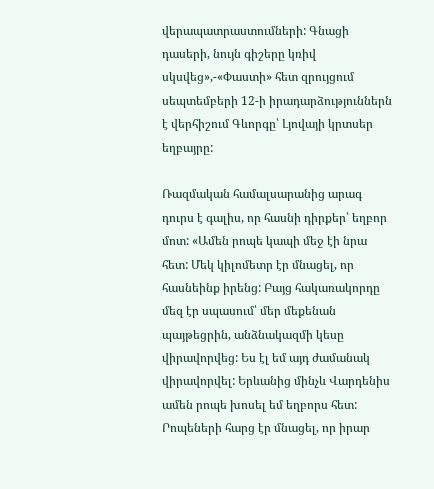վերապատրաստումների: Գնացի դասերի, նույն գիշերը կռիվ սկսվեց»,-«Փաստի» հետ զրույցում սեպտեմբերի 12-ի իրադարձություններն է վերհիշում Գևորգը՝ Լյովայի կրտսեր եղբայրը:

Ռազմական համալսարանից արագ դուրս է գալիս, որ հասնի դիրքեր՝ եղբոր մոտ: «Ամեն րոպե կապի մեջ էի նրա հետ: Մեկ կիլոմետր էր մնացել, որ հասնեինք իրենց: Բայց հակառակորդը մեզ էր սպասում՝ մեր մեքենան պայթեցրին, անձնակազմի կեսը վիրավորվեց: Ես էլ եմ այդ ժամանակ վիրավորվել: Երևանից մինչև Վարդենիս ամեն րոպե խոսել եմ եղբորս հետ: Րոպեների հարց էր մնացել, որ իրար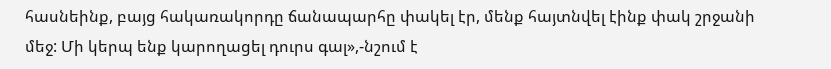հասնեինք, բայց հակառակորդը ճանապարհը փակել էր, մենք հայտնվել էինք փակ շրջանի մեջ: Մի կերպ ենք կարողացել դուրս գալ»,-նշում է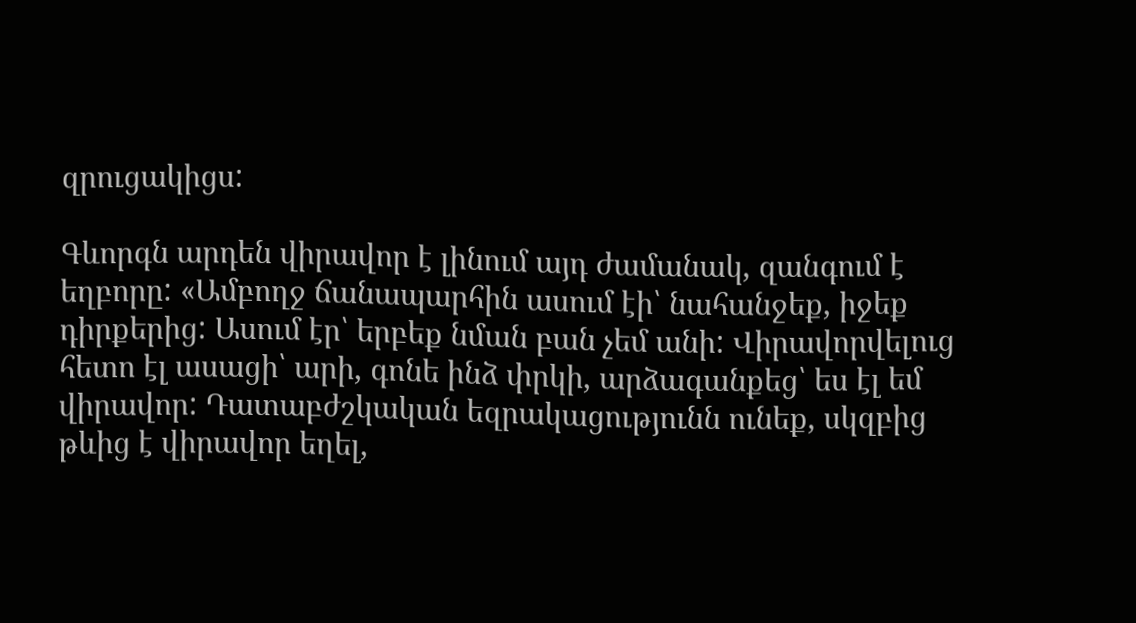զրուցակիցս:

Գևորգն արդեն վիրավոր է լինում այդ ժամանակ, զանգում է եղբորը: «Ամբողջ ճանապարհին ասում էի՝ նահանջեք, իջեք դիրքերից: Ասում էր՝ երբեք նման բան չեմ անի: Վիրավորվելուց հետո էլ ասացի՝ արի, գոնե ինձ փրկի, արձագանքեց՝ ես էլ եմ վիրավոր: Դատաբժշկական եզրակացությունն ունեք, սկզբից թևից է վիրավոր եղել,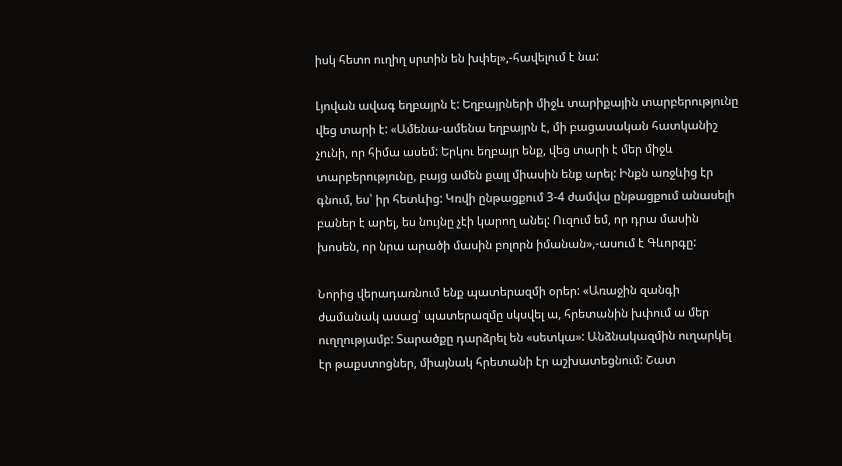իսկ հետո ուղիղ սրտին են խփել»,-հավելում է նա:

Լյովան ավագ եղբայրն է: Եղբայրների միջև տարիքային տարբերությունը վեց տարի է: «Ամենա-ամենա եղբայրն է, մի բացասական հատկանիշ չունի, որ հիմա ասեմ: Երկու եղբայր ենք, վեց տարի է մեր միջև տարբերությունը, բայց ամեն քայլ միասին ենք արել: Ինքն առջևից էր գնում, ես՝ իր հետևից: Կռվի ընթացքում 3-4 ժամվա ընթացքում անասելի բաներ է արել, ես նույնը չէի կարող անել: Ուզում եմ, որ դրա մասին խոսեն, որ նրա արածի մասին բոլորն իմանան»,-ասում է Գևորգը:

Նորից վերադառնում ենք պատերազմի օրեր: «Առաջին զանգի ժամանակ ասաց՝ պատերազմը սկսվել ա, հրետանին խփում ա մեր ուղղությամբ: Տարածքը դարձրել են «սետկա»: Անձնակազմին ուղարկել էր թաքստոցներ, միայնակ հրետանի էր աշխատեցնում: Շատ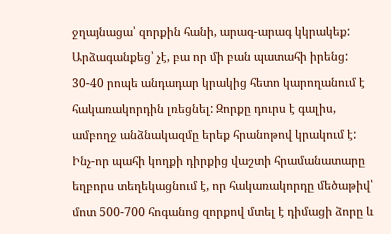ջղայնացա՝ զորքին հանի, արագ-արագ կկրակեք: Արձագանքեց՝ չէ, բա որ մի բան պատահի իրենց: 30-40 րոպե անդադար կրակից հետո կարողանում է հակառակորդին լռեցնել: Զորքը դուրս է գալիս, ամբողջ անձնակազմը երեք հրանոթով կրակում է: Ինչ-որ պահի կողքի դիրքից վաշտի հրամանատարը եղբորս տեղեկացնում է, որ հակառակորդը մեծաթիվ՝ մոտ 500-700 հոգանոց զորքով մտել է դիմացի ձորը և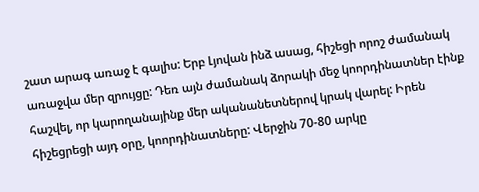շատ արագ առաջ է գալիս: Երբ Լյովան ինձ ասաց, հիշեցի որոշ ժամանակ առաջվա մեր զրույցը: Դեռ այն ժամանակ ձորակի մեջ կոորդինատներ էինք հաշվել, որ կարողանայինք մեր ականանետներով կրակ վարել: Իրեն հիշեցրեցի այդ օրը, կոորդինատները: Վերջին 70-80 արկը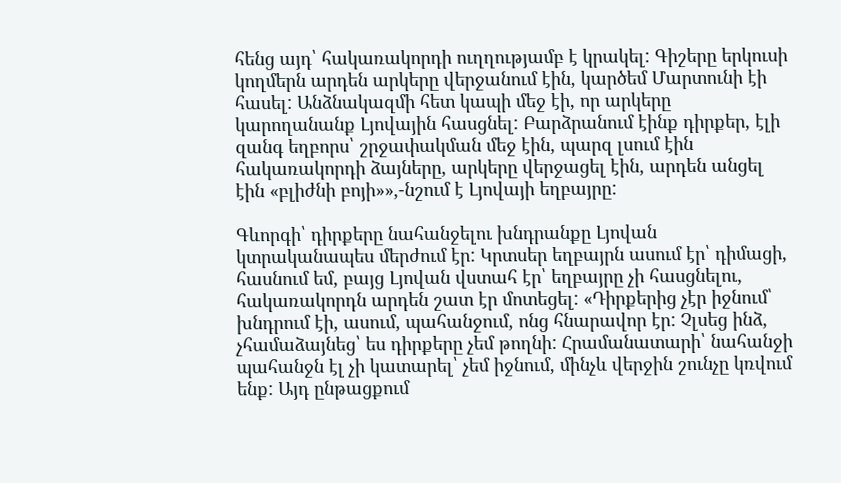հենց այդ՝ հակառակորդի ուղղությամբ է կրակել: Գիշերը երկուսի կողմերն արդեն արկերը վերջանում էին, կարծեմ Մարտունի էի հասել: Անձնակազմի հետ կապի մեջ էի, որ արկերը կարողանանք Լյովային հասցնել: Բարձրանում էինք դիրքեր, էլի զանգ եղբորս՝ շրջափակման մեջ էին, պարզ լսում էին հակառակորդի ձայները, արկերը վերջացել էին, արդեն անցել էին «բլիժնի բոյի»»,-նշում է Լյովայի եղբայրը:

Գևորգի՝ դիրքերը նահանջելու խնդրանքը Լյովան կտրականապես մերժում էր: Կրտսեր եղբայրն ասում էր՝ դիմացի, հասնում եմ, բայց Լյովան վստահ էր՝ եղբայրը չի հասցնելու, հակառակորդն արդեն շատ էր մոտեցել: «Դիրքերից չէր իջնում՝ խնդրում էի, ասում, պահանջում, ոնց հնարավոր էր: Չլսեց ինձ, չհամաձայնեց՝ ես դիրքերը չեմ թողնի: Հրամանատարի՝ նահանջի պահանջն էլ չի կատարել՝ չեմ իջնում, մինչև վերջին շունչը կռվում ենք: Այդ ընթացքում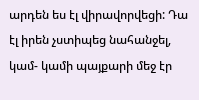արդեն ես էլ վիրավորվեցի: Դա էլ իրեն չստիպեց նահանջել, կամ- կամի պայքարի մեջ էր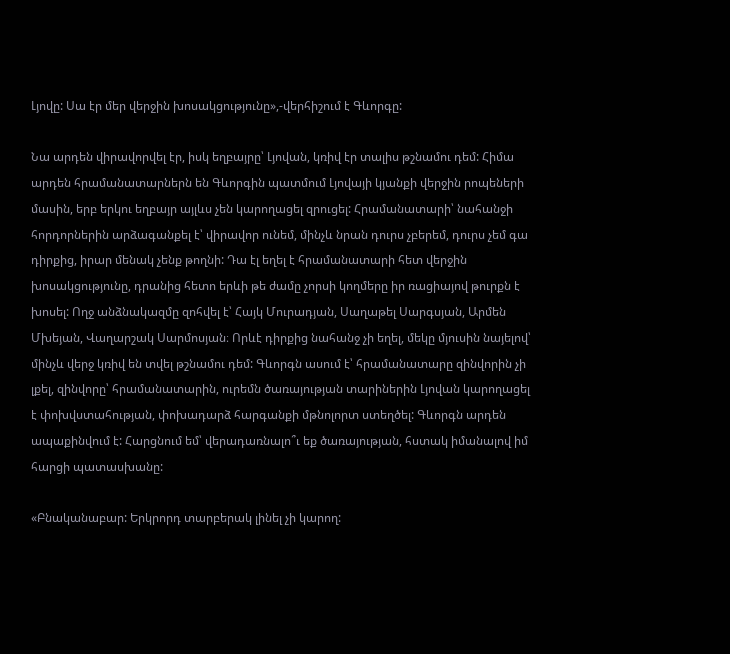Լյովը: Սա էր մեր վերջին խոսակցությունը»,-վերհիշում է Գևորգը:

Նա արդեն վիրավորվել էր, իսկ եղբայրը՝ Լյովան, կռիվ էր տալիս թշնամու դեմ: Հիմա արդեն հրամանատարներն են Գևորգին պատմում Լյովայի կյանքի վերջին րոպեների մասին, երբ երկու եղբայր այլևս չեն կարողացել զրուցել: Հրամանատարի՝ նահանջի հորդորներին արձագանքել է՝ վիրավոր ունեմ, մինչև նրան դուրս չբերեմ, դուրս չեմ գա դիրքից, իրար մենակ չենք թողնի: Դա էլ եղել է հրամանատարի հետ վերջին խոսակցությունը, դրանից հետո երևի թե ժամը չորսի կողմերը իր ռացիայով թուրքն է խոսել: Ողջ անձնակազմը զոհվել է՝ Հայկ Մուրադյան, Սաղաթել Սարգսյան, Արմեն Մխեյան, Վաղարշակ Սարմոսյան։ Որևէ դիրքից նահանջ չի եղել, մեկը մյուսին նայելով՝ մինչև վերջ կռիվ են տվել թշնամու դեմ: Գևորգն ասում է՝ հրամանատարը զինվորին չի լքել, զինվորը՝ հրամանատարին, ուրեմն ծառայության տարիներին Լյովան կարողացել է փոխվստահության, փոխադարձ հարգանքի մթնոլորտ ստեղծել: Գևորգն արդեն ապաքինվում է: Հարցնում եմ՝ վերադառնալո՞ւ եք ծառայության, հստակ իմանալով իմ հարցի պատասխանը:

«Բնականաբար: Երկրորդ տարբերակ լինել չի կարող: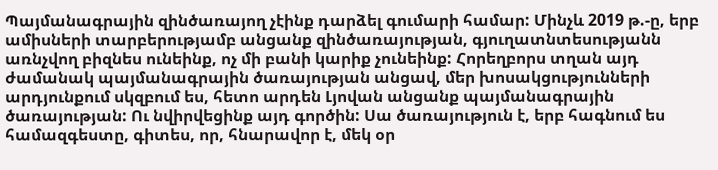Պայմանագրային զինծառայող չէինք դարձել գումարի համար: Մինչև 2019 թ.-ը, երբ ամիսների տարբերությամբ անցանք զինծառայության, գյուղատնտեսությանն առնչվող բիզնես ունեինք, ոչ մի բանի կարիք չունեինք: Հորեղբորս տղան այդ ժամանակ պայմանագրային ծառայության անցավ, մեր խոսակցությունների արդյունքում սկզբում ես, հետո արդեն Լյովան անցանք պայմանագրային ծառայության: Ու նվիրվեցինք այդ գործին: Սա ծառայություն է, երբ հագնում ես համազգեստը, գիտես, որ, հնարավոր է, մեկ օր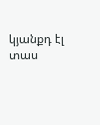կյանքդ էլ տաս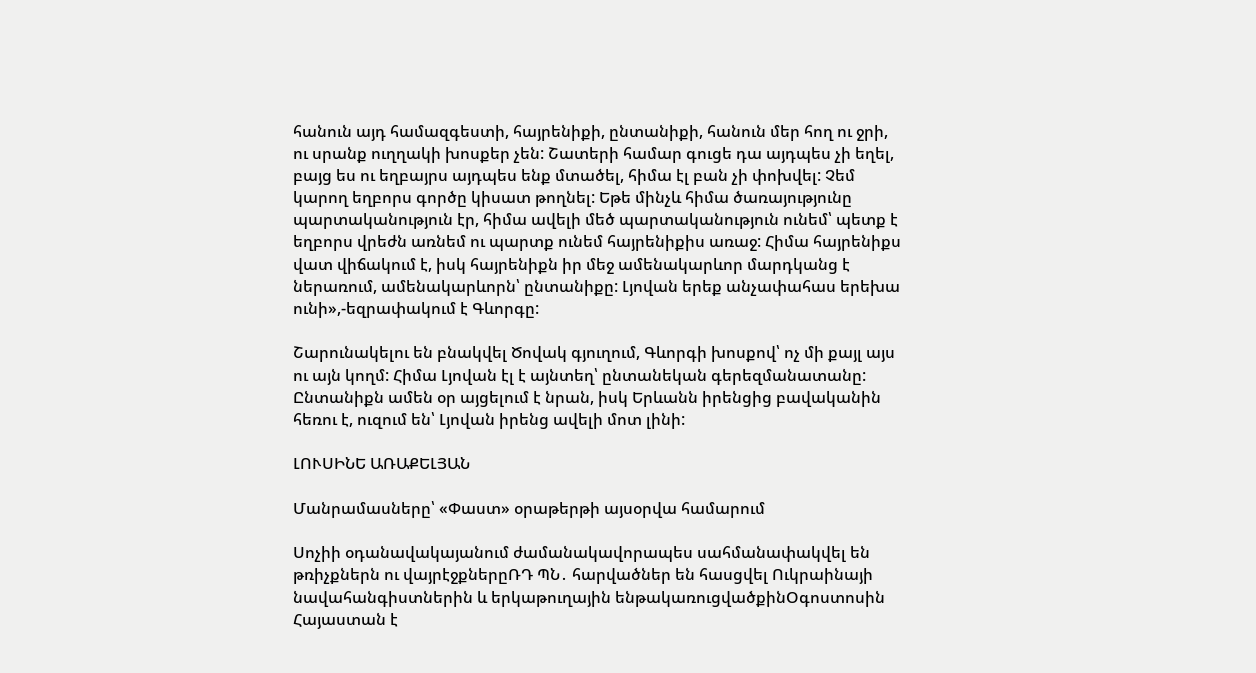հանուն այդ համազգեստի, հայրենիքի, ընտանիքի, հանուն մեր հող ու ջրի, ու սրանք ուղղակի խոսքեր չեն: Շատերի համար գուցե դա այդպես չի եղել, բայց ես ու եղբայրս այդպես ենք մտածել, հիմա էլ բան չի փոխվել: Չեմ կարող եղբորս գործը կիսատ թողնել: Եթե մինչև հիմա ծառայությունը պարտականություն էր, հիմա ավելի մեծ պարտականություն ունեմ՝ պետք է եղբորս վրեժն առնեմ ու պարտք ունեմ հայրենիքիս առաջ: Հիմա հայրենիքս վատ վիճակում է, իսկ հայրենիքն իր մեջ ամենակարևոր մարդկանց է ներառում, ամենակարևորն՝ ընտանիքը: Լյովան երեք անչափահաս երեխա ունի»,-եզրափակում է Գևորգը:

Շարունակելու են բնակվել Ծովակ գյուղում, Գևորգի խոսքով՝ ոչ մի քայլ այս ու այն կողմ: Հիմա Լյովան էլ է այնտեղ՝ ընտանեկան գերեզմանատանը: Ընտանիքն ամեն օր այցելում է նրան, իսկ Երևանն իրենցից բավականին հեռու է, ուզում են՝ Լյովան իրենց ավելի մոտ լինի:

ԼՈՒՍԻՆԵ ԱՌԱՔԵԼՅԱՆ

Մանրամասները՝ «Փաստ» օրաթերթի այսօրվա համարում

Սոչիի օդանավակայանում ժամանակավորապես սահմանափակվել են թռիչքներն ու վայրէջքներըՌԴ ՊՆ․ հարվածներ են հասցվել Ուկրաինայի նավահանգիստներին և երկաթուղային ենթակառուցվածքինՕգոստոսին Հայաստան է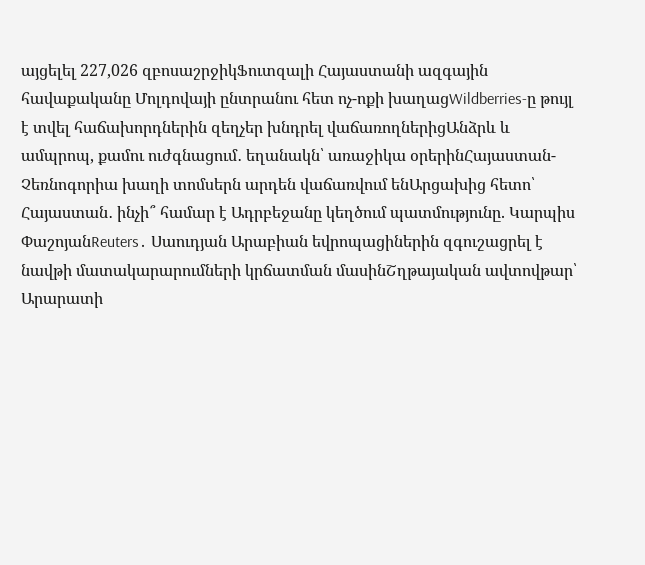այցելել 227,026 զբոսաշրջիկՖուտզալի Հայաստանի ազգային հավաքականը Մոլդովայի ընտրանու հետ ոչ-ոքի խաղացWildberries-ը թույլ է տվել հաճախորդներին զեղչեր խնդրել վաճառողներիցԱնձրև և ամպրոպ, քամու ուժգնացում․ եղանակն՝ առաջիկա օրերինՀայաստան-Չեռնոգորիա խաղի տոմսերն արդեն վաճառվում ենԱրցախից հետո՝ Հայաստան․ ինչի՞ համար է Ադրբեջանը կեղծում պատմությունը. Կարպիս ՓաշոյանReuters․ Սաուդյան Արաբիան եվրոպացիներին զգուշացրել է նավթի մատակարարումների կրճատման մասինՇղթայական ավտովթար՝ Արարատի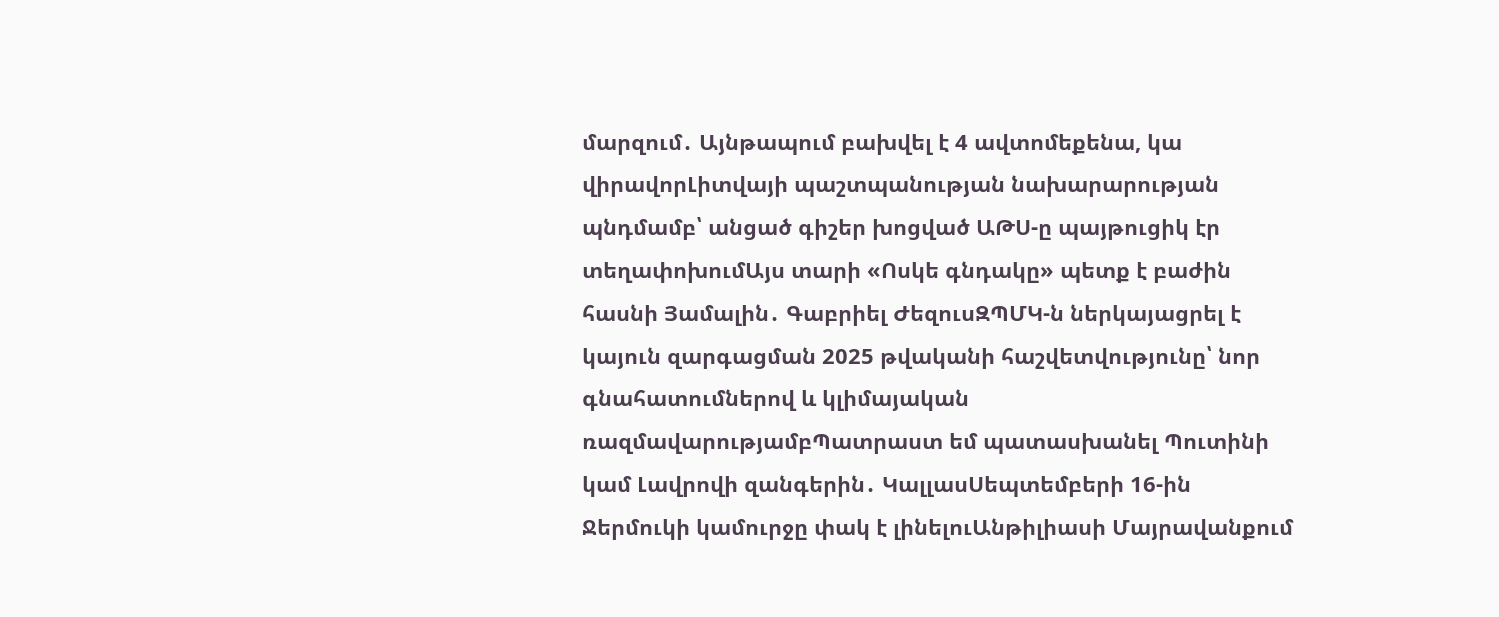մարզում․ Այնթապում բախվել է 4 ավտոմեքենա, կա վիրավորԼիտվայի պաշտպանության նախարարության պնդմամբ՝ անցած գիշեր խոցված ԱԹՍ-ը պայթուցիկ էր տեղափոխումԱյս տարի «Ոսկե գնդակը» պետք է բաժին հասնի Յամալին․ Գաբրիել ԺեզուսԶՊՄԿ-ն ներկայացրել է կայուն զարգացման 2025 թվականի հաշվետվությունը՝ նոր գնահատումներով և կլիմայական ռազմավարությամբՊատրաստ եմ պատասխանել Պուտինի կամ Լավրովի զանգերին․ ԿալլասՍեպտեմբերի 16-ին Ջերմուկի կամուրջը փակ է լինելուԱնթիլիասի Մայրավանքում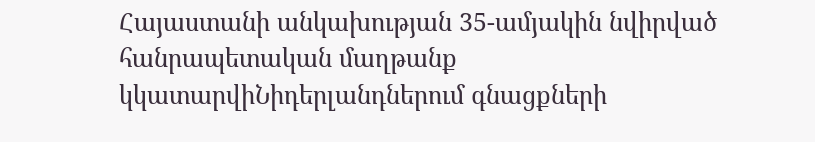Հայաստանի անկախության 35-ամյակին նվիրված հանրապետական մաղթանք կկատարվիՆիդերլանդներում գնացքների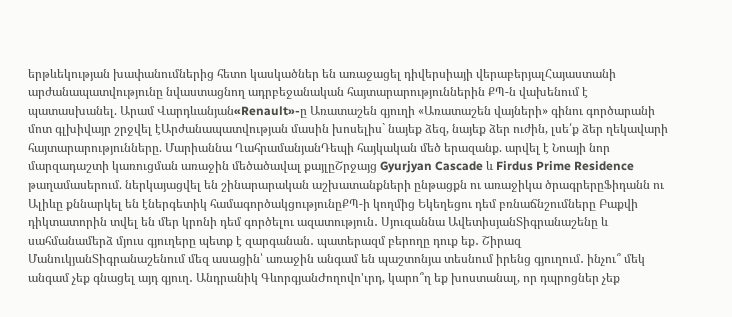երթևեկության խափանումներից հետո կասկածներ են առաջացել դիվերսիայի վերաբերյալՀայաստանի արժանապատվությունը նվաստացնող ադրբեջանական հայտարարություններին ՔՊ-ն վախենում է պատասխանել. Արամ Վարդևանյան«Renault»-ը Առատաշեն գյուղի «Առատաշեն վայների» գինու գործարանի մոտ գլխիվայր շրջվել էԱրժանապատվության մասին խոսելիս` նայեք ձեզ, նայեք ձեր ուժին, լսե՛ք ձեր ղեկավարի հայտարարությունները. Մարիաննա ՂահրամանյանԴեպի հայկական մեծ երազանք. արվել է Նոայի նոր մարզադաշտի կառուցման առաջին մեծածավալ քայլըՇրջայց Gyurjyan Cascade և Firdus Prime Residence թաղամասերում. ներկայացվել են շինարարական աշխատանքների ընթացքն ու առաջիկա ծրագրերըՖիդանն ու Ալիևը քննարկել են էներգետիկ համագործակցությունըՔՊ-ի կողմից Եկեղեցու դեմ բռնաճնշումները Բաքվի դիկտատորին տվել են մեր կրոնի դեմ գործելու ազատություն․ Սյուզաննա ԱվետիսյանՏիգրանաշենը և սահմանամերձ մյուս գյուղերը պետք է զարգանան․ պատերազմ բերողը դուք եք․ Շիրազ ՄանուկյանՏիգրանաշենում մեզ ասացին՝ առաջին անգամ են պաշտոնյա տեսնում իրենց գյուղում․ ինչու՞ մեկ անգամ չեք գնացել այդ գյուղ․ Անդրանիկ ԳևորգյանԺողովո'ւրդ, կարո՞ղ եք խոստանալ, որ դպրոցներ չեք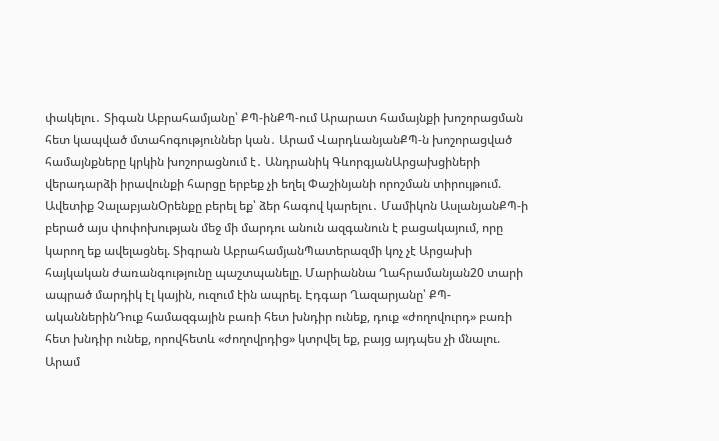փակելու․ Տիգան Աբրահամյանը՝ ՔՊ-ինՔՊ-ում Արարատ համայնքի խոշորացման հետ կապված մտահոգություններ կան․ Արամ ՎարդևանյանՔՊ-ն խոշորացված համայնքները կրկին խոշորացնում է․ Անդրանիկ ԳևորգյանԱրցախցիների վերադարձի իրավունքի հարցը երբեք չի եղել Փաշինյանի որոշման տիրույթում. Ավետիք ՉալաբյանՕրենքը բերել եք՝ ձեր հագով կարելու․ Մամիկոն ԱսլանյանՔՊ-ի բերած այս փոփոխության մեջ մի մարդու անուն ազգանուն է բացակայում, որը կարող եք ավելացնել. Տիգրան ԱբրահամյանՊատերազմի կոչ չէ Արցախի հայկական ժառանգությունը պաշտպանելը. Մարիաննա Ղահրամանյան20 տարի ապրած մարդիկ էլ կային, ուզում էին ապրել. Էդգար Ղազարյանը՝ ՔՊ-ականներինԴուք համազգային բառի հետ խնդիր ունեք, դուք «ժողովուրդ» բառի հետ խնդիր ունեք, որովհետև «ժողովրդից» կտրվել եք, բայց այդպես չի մնալու. Արամ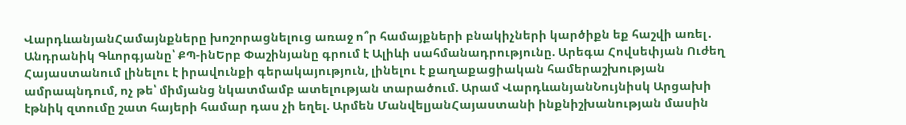ՎարդևանյանՀամայնքները խոշորացնելուց առաջ ո՞ր համայքների բնակիչների կարծիքն եք հաշվի առել․ Անդրանիկ Գևորգյանը՝ ՔՊ-ինԵրբ Փաշինյանը գրում է Ալիևի սահմանադրությունը. Արեգա Հովսեփյան Ուժեղ Հայաստանում լինելու է իրավունքի գերակայություն, լինելու է քաղաքացիական համերաշխության ամրապնդում, ոչ թե՝ միմյանց նկատմամբ ատելության տարածում. Արամ ՎարդևանյանՆույնիսկ Արցախի էթնիկ զտումը շատ հայերի համար դաս չի եղել. Արմեն ՄանվելյանՀայաստանի ինքնիշխանության մասին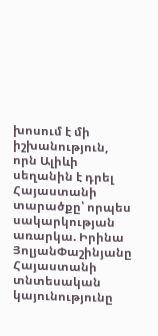խոսում է մի իշխանություն, որն Ալիևի սեղանին է դրել Հայաստանի տարածքը՝ որպես սակարկության առարկա. Իրինա ՅոլյանՓաշինյանը Հայաստանի տնտեսական կայունությունը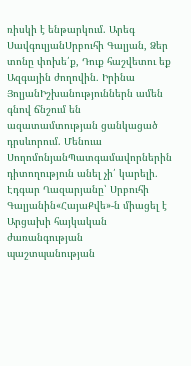ռիսկի է ենթարկում. Արեգ ՍավգուլյանՍրբուհի Գալյան, Ձեր տոնը փոխե՛ք, Դուք հաշվետու եք Ազգային ժողովին․ Իրինա ՅոլյանԻշխանություններն ամեն գնով ճնշում են ազատամտության ցանկացած դրսևորում. Մենուա ՍողոմոնյանՊատգամավորներին դիտողություն անել չի՛ կարելի․ Էդգար Ղազարյանը՝ Սրբուհի Գալյանին«ՀայաՔվե»-ն միացել է Արցախի հայկական ժառանգության պաշտպանության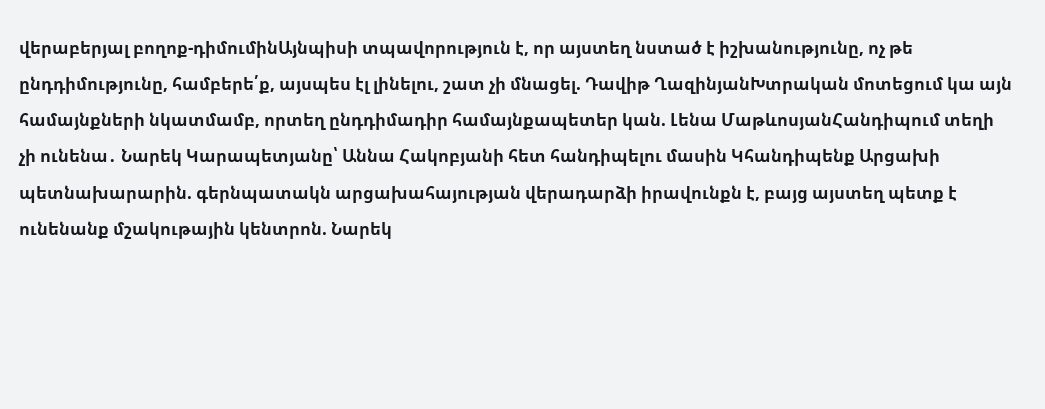վերաբերյալ բողոք-դիմումինԱյնպիսի տպավորություն է, որ այստեղ նստած է իշխանությունը, ոչ թե ընդդիմությունը, համբերե՛ք, այսպես էլ լինելու, շատ չի մնացել. Դավիթ ՂազինյանԽտրական մոտեցում կա այն համայնքների նկատմամբ, որտեղ ընդդիմադիր համայնքապետեր կան. Լենա ՄաթևոսյանՀանդիպում տեղի չի ունենա․ Նարեկ Կարապետյանը՝ Աննա Հակոբյանի հետ հանդիպելու մասին Կհանդիպենք Արցախի պետնախարարին. գերնպատակն արցախահայության վերադարձի իրավունքն է, բայց այստեղ պետք է ունենանք մշակութային կենտրոն. Նարեկ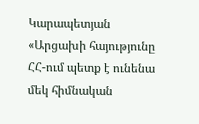Կարապետյան «Արցախի հայությունը ՀՀ-ում պետք է ունենա մեկ հիմնական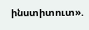ինստիտուտ».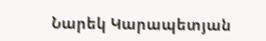Նարեկ Կարապետյան